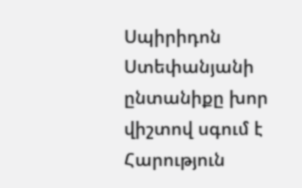Սպիրիդոն Ստեփանյանի ընտանիքը խոր վիշտով սգում է Հարություն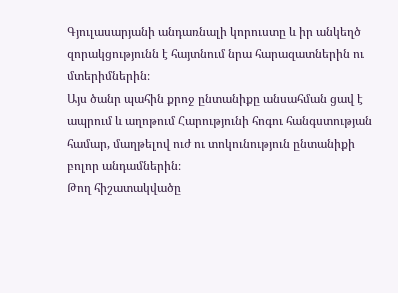Գյուլասարյանի անդառնալի կորուստը և իր անկեղծ զորակցությունն է հայտնում նրա հարազատներին ու մտերիմներին։
Այս ծանր պահին քրոջ ընտանիքը անսահման ցավ է ապրում և աղոթում Հարությունի հոգու հանգստության համար, մաղթելով ուժ ու տոկունություն ընտանիքի բոլոր անդամներին։
Թող հիշատակվածը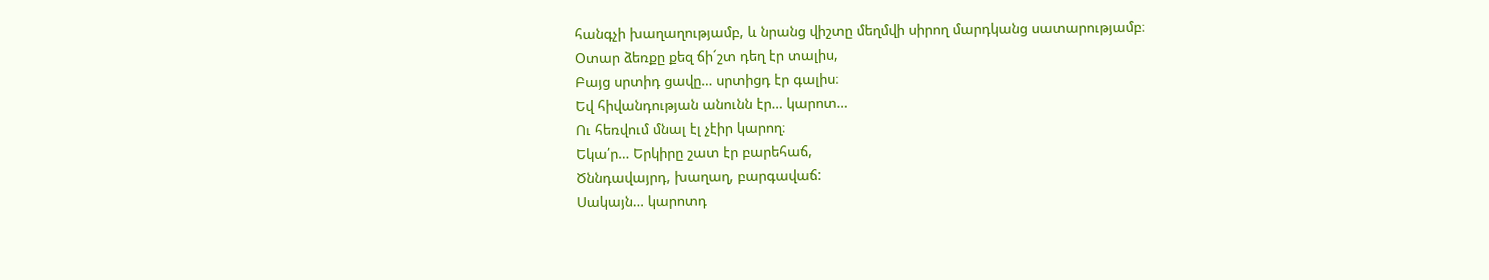հանգչի խաղաղությամբ, և նրանց վիշտը մեղմվի սիրող մարդկանց սատարությամբ։
Օտար ձեռքը քեզ ճի´շտ դեղ էր տալիս,
Բայց սրտիդ ցավը… սրտիցդ էր գալիս։
Եվ հիվանդության անունն էր… կարոտ…
Ու հեռվում մնալ էլ չէիր կարող։
Եկա՛ր… Երկիրը շատ էր բարեհաճ,
Ծննդավայրդ, խաղաղ, բարգավաճ:
Սակայն… կարոտդ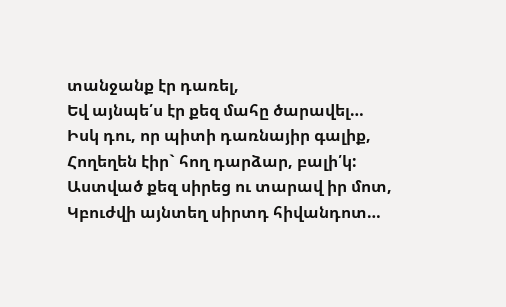տանջանք էր դառել,
Եվ այնպե՛ս էր քեզ մահը ծարավել…
Իսկ դու, որ պիտի դառնայիր գալիք,
Հողեղեն էիր` հող դարձար, բալի՛կ:
Աստված քեզ սիրեց ու տարավ իր մոտ,
Կբուժվի այնտեղ սիրտդ հիվանդոտ…